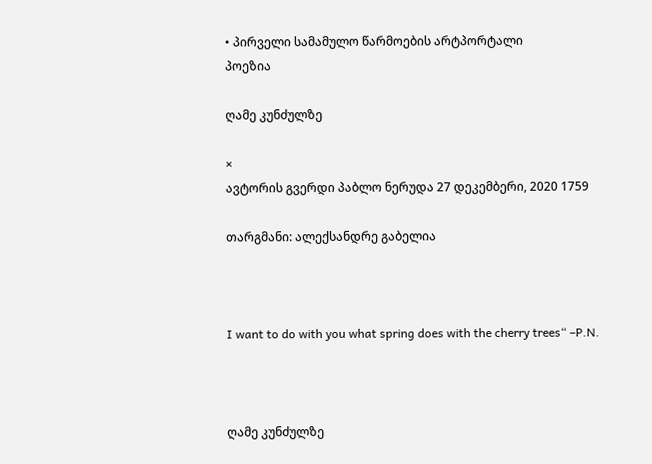• პირველი სამამულო წარმოების არტპორტალი
პოეზია

ღამე კუნძულზე

×
ავტორის გვერდი პაბლო ნერუდა 27 დეკემბერი, 2020 1759

თარგმანი: ალექსანდრე გაბელია



I want to do with you what spring does with the cherry trees“ –P.N.



ღამე კუნძულზე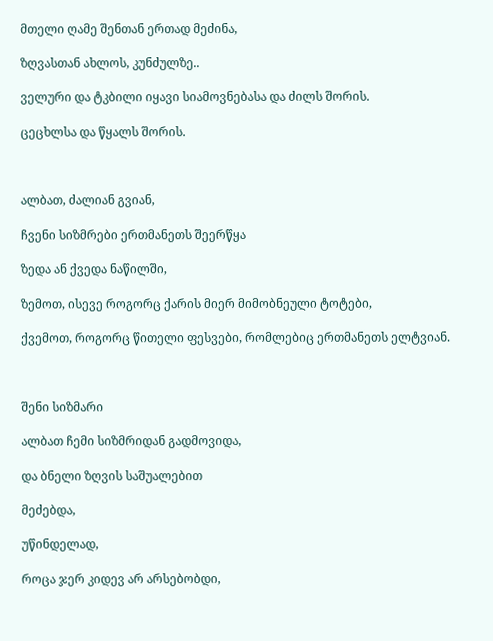მთელი ღამე შენთან ერთად მეძინა,

ზღვასთან ახლოს, კუნძულზე..

ველური და ტკბილი იყავი სიამოვნებასა და ძილს შორის.

ცეცხლსა და წყალს შორის.



ალბათ, ძალიან გვიან,

ჩვენი სიზმრები ერთმანეთს შეერწყა

ზედა ან ქვედა ნაწილში,

ზემოთ, ისევე როგორც ქარის მიერ მიმობნეული ტოტები,

ქვემოთ, როგორც წითელი ფესვები, რომლებიც ერთმანეთს ელტვიან.



შენი სიზმარი

ალბათ ჩემი სიზმრიდან გადმოვიდა,

და ბნელი ზღვის საშუალებით

მეძებდა,

უწინდელად,

როცა ჯერ კიდევ არ არსებობდი,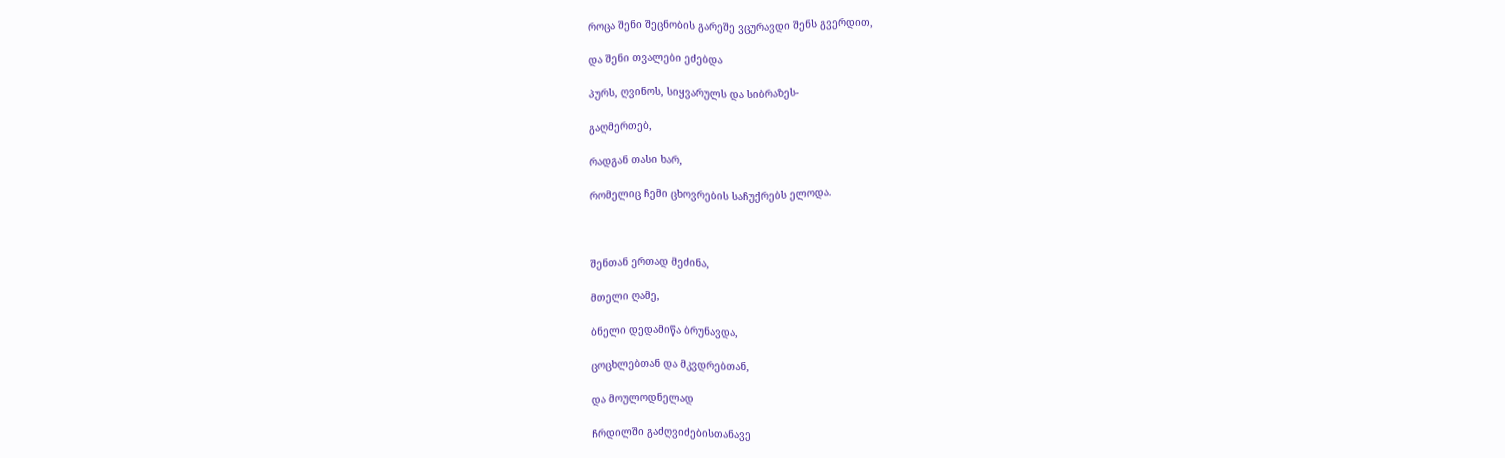როცა შენი შეცნობის გარეშე ვცურავდი შენს გვერდით,

და შენი თვალები ეძებდა

პურს, ღვინოს, სიყვარულს და სიბრაზეს-

გაღმერთებ,

რადგან თასი ხარ,

რომელიც ჩემი ცხოვრების საჩუქრებს ელოდა.



შენთან ერთად მეძინა,

მთელი ღამე,

ბნელი დედამიწა ბრუნავდა,

ცოცხლებთან და მკვდრებთან,

და მოულოდნელად

ჩრდილში გაძღვიძებისთანავე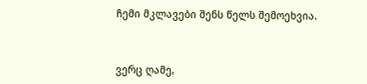ჩემი მკლავები შენს წელს შემოეხვია.



ვერც ღამე,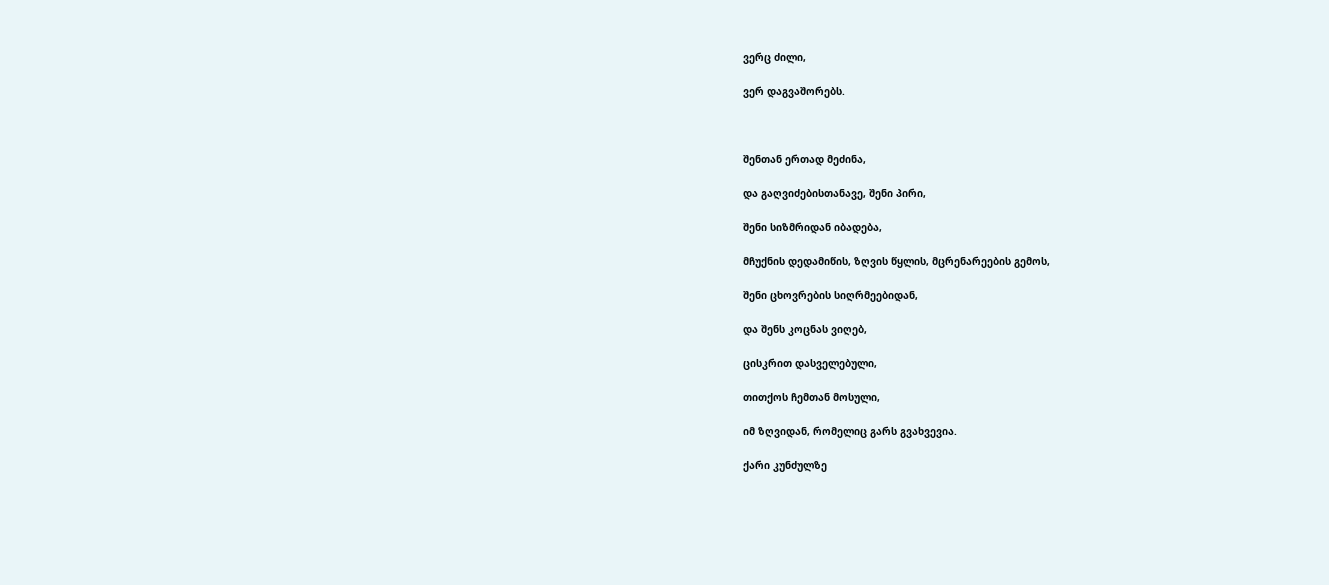ვერც ძილი,

ვერ დაგვაშორებს.



შენთან ერთად მეძინა,

და გაღვიძებისთანავე, შენი პირი,

შენი სიზმრიდან იბადება,

მჩუქნის დედამიწის, ზღვის წყლის, მცრენარეების გემოს,

შენი ცხოვრების სიღრმეებიდან,

და შენს კოცნას ვიღებ,

ცისკრით დასველებული,

თითქოს ჩემთან მოსული,

იმ ზღვიდან, რომელიც გარს გვახვევია.

ქარი კუნძულზე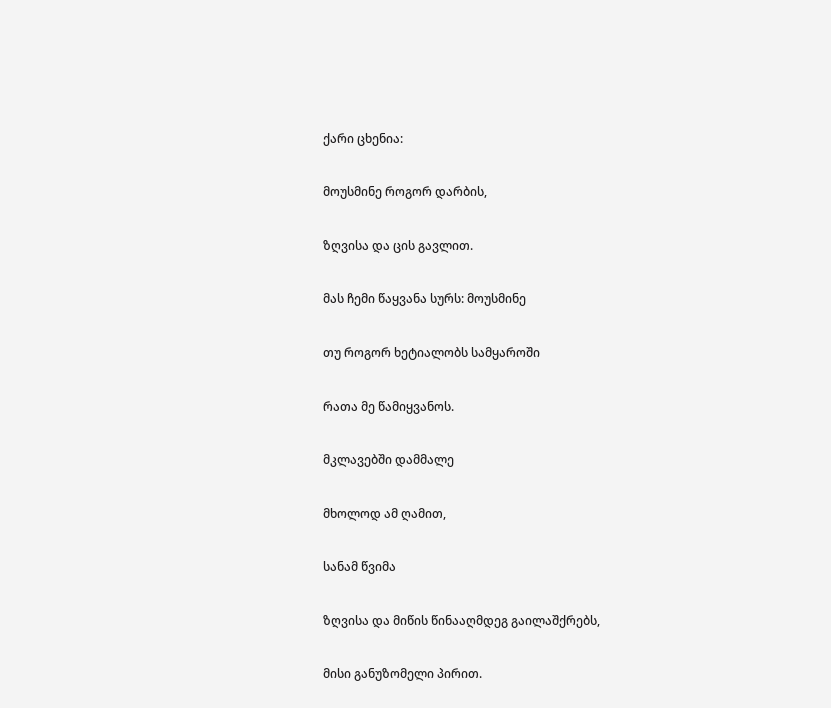ქარი ცხენია:

მოუსმინე როგორ დარბის,

ზღვისა და ცის გავლით.

მას ჩემი წაყვანა სურს: მოუსმინე

თუ როგორ ხეტიალობს სამყაროში

რათა მე წამიყვანოს.

მკლავებში დამმალე

მხოლოდ ამ ღამით,

სანამ წვიმა

ზღვისა და მიწის წინააღმდეგ გაილაშქრებს,

მისი განუზომელი პირით.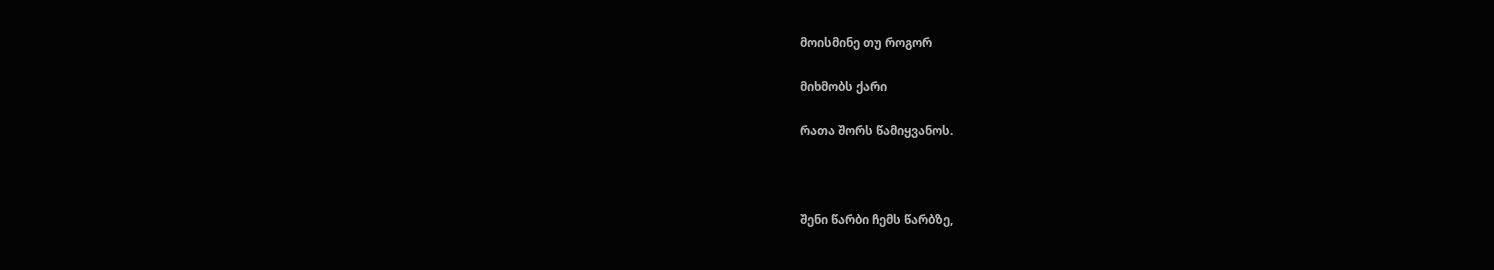მოისმინე თუ როგორ

მიხმობს ქარი

რათა შორს წამიყვანოს.



შენი წარბი ჩემს წარბზე,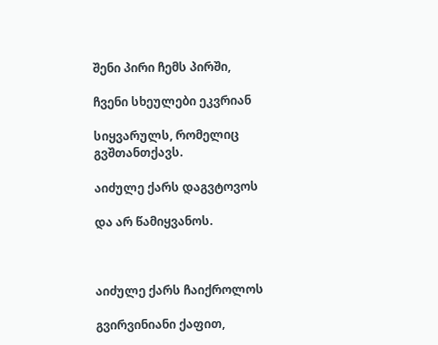შენი პირი ჩემს პირში,

ჩვენი სხეულები ეკვრიან

სიყვარულს, რომელიც გვშთანთქავს.

აიძულე ქარს დაგვტოვოს

და არ წამიყვანოს.



აიძულე ქარს ჩაიქროლოს

გვირვინიანი ქაფით,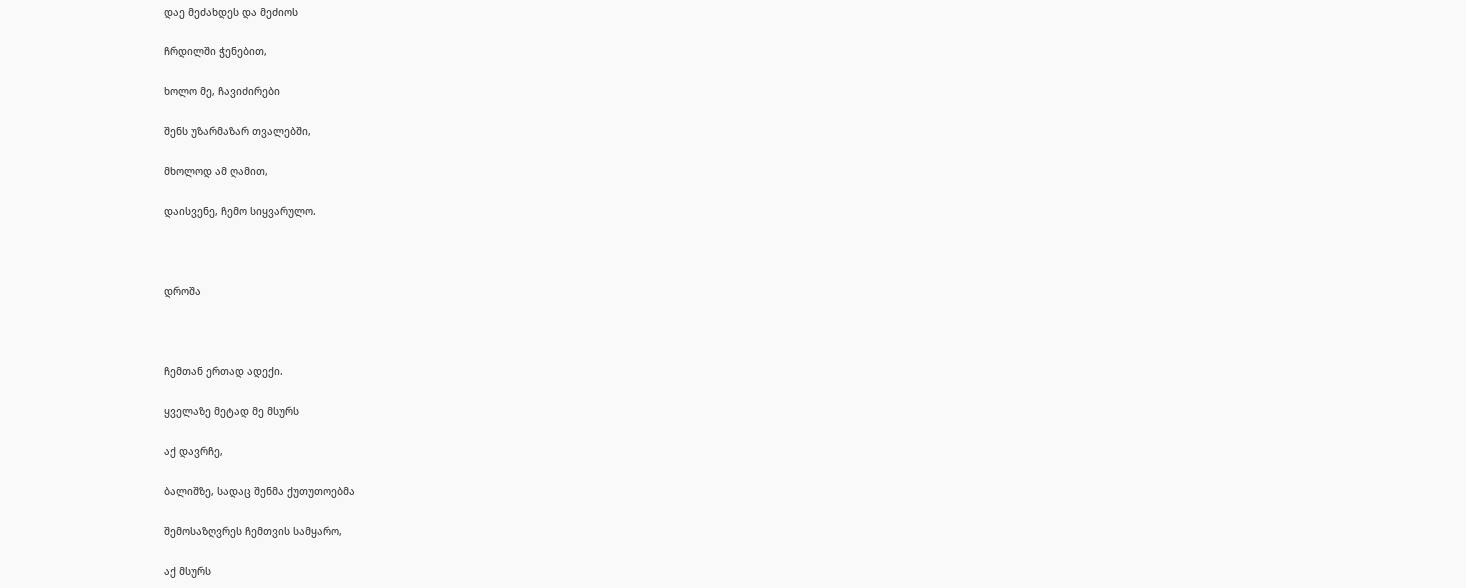დაე მეძახდეს და მეძიოს

ჩრდილში ჭენებით,

ხოლო მე, ჩავიძირები

შენს უზარმაზარ თვალებში,

მხოლოდ ამ ღამით,

დაისვენე, ჩემო სიყვარულო.



დროშა



ჩემთან ერთად ადექი.

ყველაზე მეტად მე მსურს

აქ დავრჩე,

ბალიშზე, სადაც შენმა ქუთუთოებმა

შემოსაზღვრეს ჩემთვის სამყარო,

აქ მსურს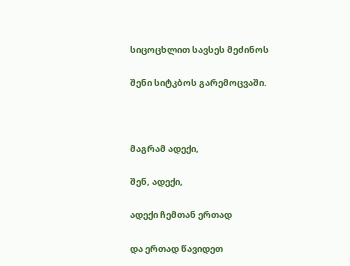სიცოცხლით სავსეს მეძინოს

შენი სიტკბოს გარემოცვაში.



მაგრამ ადექი,

შენ, ადექი,

ადექი ჩემთან ერთად

და ერთად წავიდეთ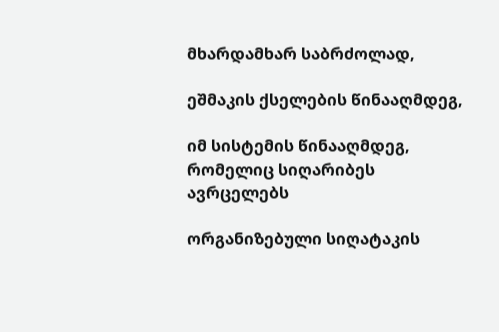მხარდამხარ საბრძოლად,

ეშმაკის ქსელების წინააღმდეგ,

იმ სისტემის წინააღმდეგ, რომელიც სიღარიბეს ავრცელებს

ორგანიზებული სიღატაკის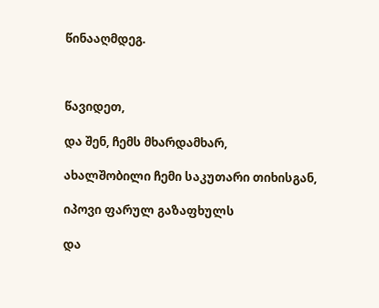წინააღმდეგ.



წავიდეთ,

და შენ, ჩემს მხარდამხარ,

ახალშობილი ჩემი საკუთარი თიხისგან,

იპოვი ფარულ გაზაფხულს

და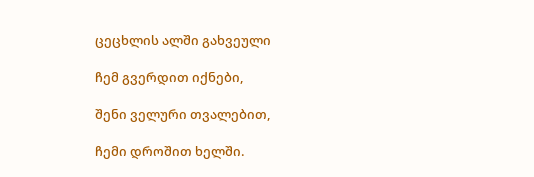ცეცხლის ალში გახვეული

ჩემ გვერდით იქნები,

შენი ველური თვალებით,

ჩემი დროშით ხელში.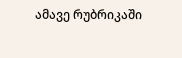ამავე რუბრიკაში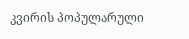კვირის პოპულარული